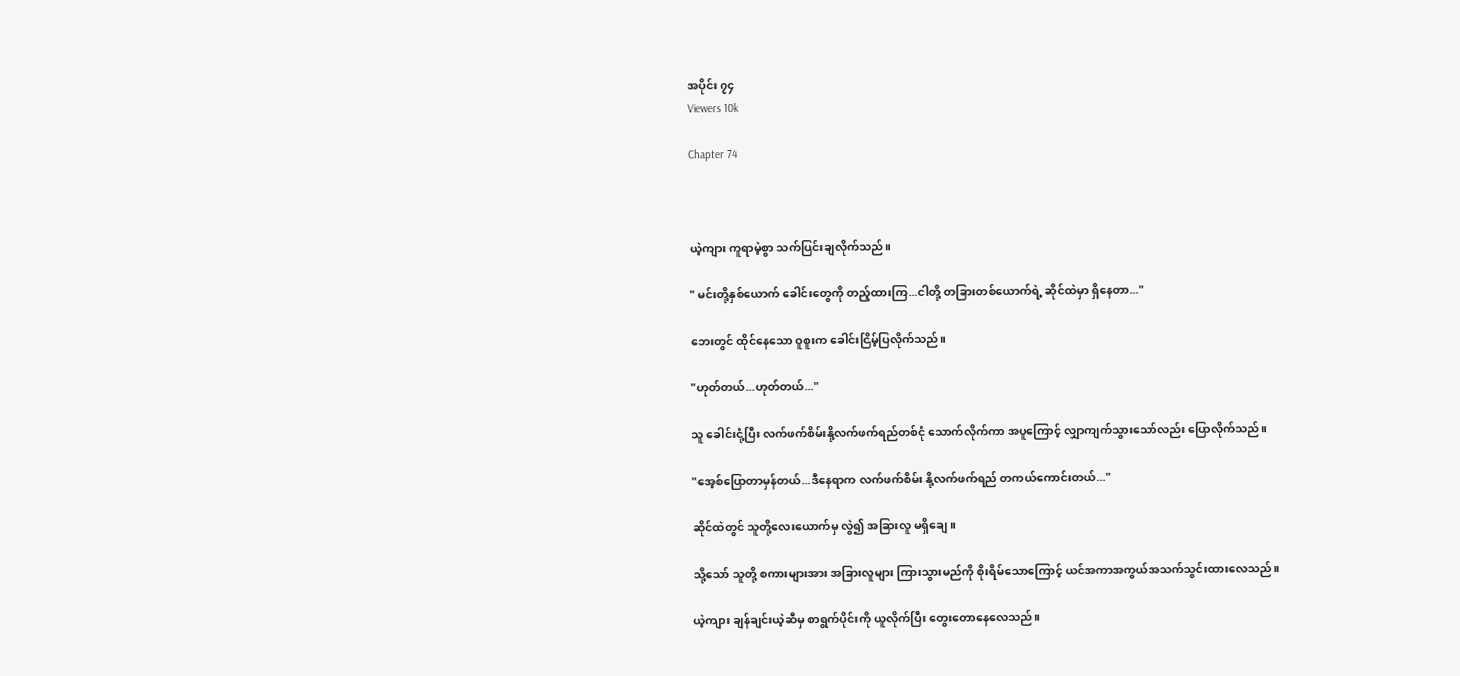အပိုင်း ၇၄
Viewers 10k

Chapter 74



ယဲ့ကျား ကူရာမဲ့စွာ သက်ပြင်းချလိုက်သည်။

" မင်းတို့နှစ်ယောက် ခေါင်းတွေကို တည့်ထားကြ...ငါတို့ တခြားတစ်ယောက်ရဲ့ ဆိုင်ထဲမှာ ရှိနေတာ..."

ဘေးတွင် ထိုင်နေသော ဝူစူးက ခေါင်းငြိမ့်ပြလိုက်သည်။

"ဟုတ်တယ်...ဟုတ်တယ်..."

သူ ခေါင်းငုံ့ပြီး လက်ဖက်စိမ်းနို့လက်ဖက်ရည်တစ်ငုံ သောက်လိုက်ကာ အပူကြောင့် လျှာကျက်သွားသော်လည်း ပြောလိုက်သည်။

"အေ့စ်ပြောတာမှန်တယ်...ဒီနေရာက လက်ဖက်စိမ်း နို့လက်ဖက်ရည် တကယ်ကောင်းတယ်..."

ဆိုင်ထဲတွင် သူတို့လေးယောက်မှ လွဲ၍ အခြားလူ မရှိချေ။

သို့‌‌သော် သူတို့ စကားများအား အခြားလူများ ကြားသွားမည်ကို စိုးရိမ်သောကြောင့် ယင်အကာအကွယ်အသက်သွင်းထားလေသည်။

ယဲ့ကျား ချန်ချင်းယဲ့ဆီမှ စာရွက်ပိုင်းကို ယူလိုက်ပြီး တွေးတောနေလေသည်။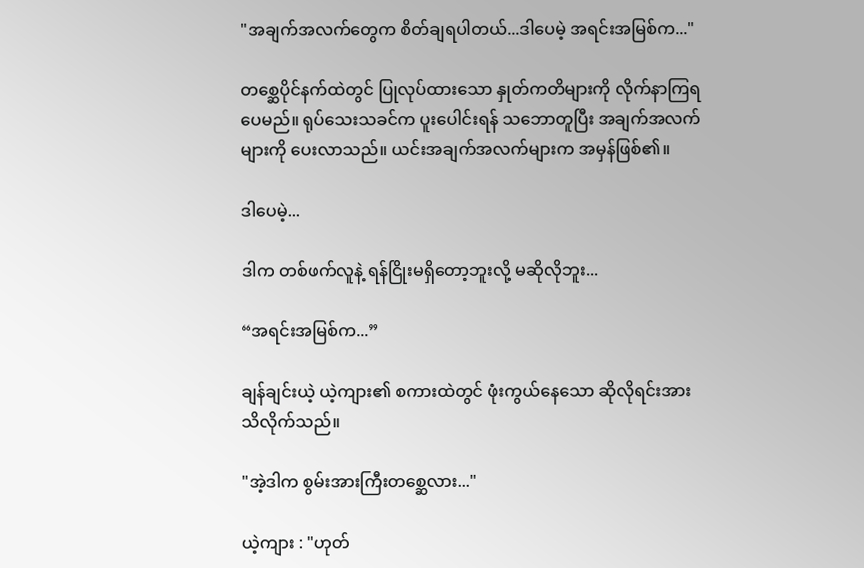"အချက်အလက်တွေက စိတ်ချရပါတယ်...ဒါပေမဲ့ အရင်းအမြစ်က..."

တစ္ဆေပိုင်နက်ထဲတွင် ပြုလုပ်ထားသော နှုတ်ကတိများကို လိုက်နာကြရပေမည်။ ရုပ်သေးသခင်က ပူးပေါင်းရန် သဘောတူပြီး အချက်အလက်များကို ပေးလာသည်။ ယင်းအချက်အလက်များက အမှန်ဖြစ်၏။

ဒါပေမဲ့...

ဒါက တစ်ဖက်လူနဲ့ ရန်ငြိုးမရှိ‌တော့ဘူးလို့ မဆိုလိုဘူး...

“အရင်းအမြစ်က...”

ချန်ချင်းယဲ့ ယဲ့ကျား၏ စကားထဲတွင် ဖုံးကွယ်‌နေသော ဆိုလိုရင်းအား သိလိုက်သည်။

"အဲ့ဒါက စွမ်းအားကြီးတစ္ဆေလား..."

ယဲ့ကျား : "ဟုတ်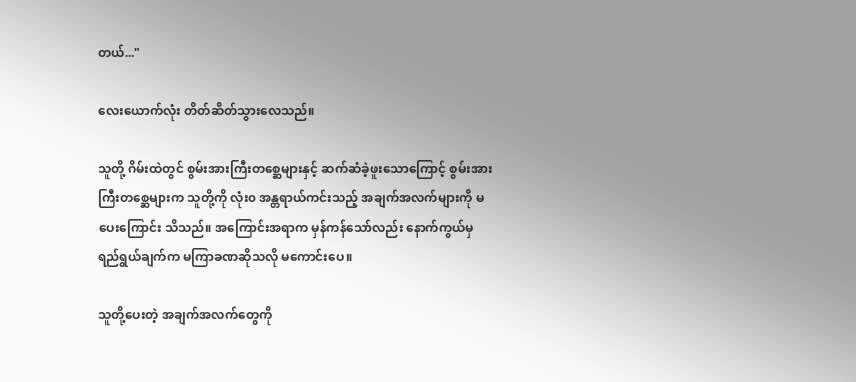တယ်..."

လေးယောက်လုံး တိတ်ဆိတ်သွားလေသည်။

သူတို့ ဂိမ်းထဲတွင် စွမ်းအားကြီးတစ္ဆေများနှင့် ဆက်ဆံခဲ့ဖူးသောကြောင့် စွမ်းအားကြီးတစ္ဆေများက သူတို့ကို လုံး၀ အန္တရာယ်ကင်းသည့် အချက်အလက်များကို မပေးကြောင်း သိသည်။ အကြောင်းအရာက မှန်ကန်သော်လည်း နောက်ကွယ်မှ ရည်ရွယ်ချက်က မကြာခဏဆိုသလို မကောင်းပေ။

သူတို့ပေးတဲ့ အချက်အလက်တွေကို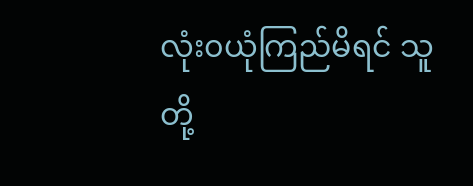လုံး၀ယုံကြည်မိရင် သူတို့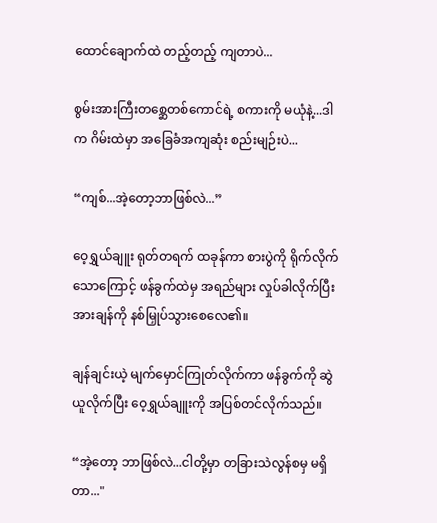ထောင်ချောက်ထဲ တည့်တည့် ကျတာပဲ...

စွမ်းအားကြီးတစ္ဆေတစ်ကောင်ရဲ့ စကားကို မယုံနဲ့...ဒါက ဂိမ်းထဲမှာ အခြေခံအကျဆုံး စည်းမျဉ်းပဲ...

“ကျစ်...အဲ့တော့ဘာဖြစ်လဲ...”

ဝေ့ရွှယ်ချူး ရုတ်တရက် ထခုန်ကာ စားပွဲကို ရိုက်လိုက်သောကြောင့် ဖန်ခွက်ထဲမှ အရည်များ လှုပ်ခါလိုက်ပြီး အားချန်ကို နစ်မြှုပ်သွားစေလေ၏။

ချန်ချင်းယဲ့ မျက်မှောင်ကြုတ်လိုက်ကာ ဖန်ခွက်ကို ဆွဲယူလိုက်ပြီး ဝေ့ရွှယ်ချူးကို အပြစ်တင်လိုက်သည်။

“အဲ့တော့ ဘာဖြစ်လဲ...ငါတို့မှာ တခြားသဲလွန်စမှ မရှိတာ..."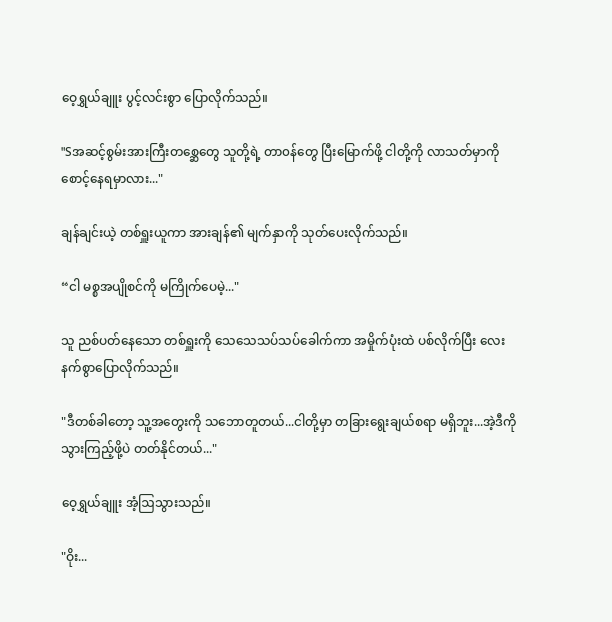ဝေ့ရွှယ်ချူး ပွင့်လင်းစွာ ပြောလိုက်သည်။

"Sအဆင့်စွမ်းအားကြီးတစ္ဆေတွေ သူတို့ရဲ့ တာ၀န်တွေ ပြီးမြောက်ဖို့ ငါတို့ကို လာသတ်မှာကို စောင့်နေရမှာလား..."

ချန်ချင်းယဲ့ တစ်ရှူးယူကာ အားချန်၏ မျက်နှာကို သုတ်ပေးလိုက်သည်။

“ငါ မစ္စအပျိုစင်ကို မကြိုက်ပေမဲ့..."

သူ ညစ်ပတ်နေသော တစ်ရှူးကို သေသေသပ်သပ်ခေါက်ကာ အမှိုက်ပုံးထဲ ပစ်လိုက်ပြီး လေးနက်စွာပြောလိုက်သည်။

"ဒီတစ်ခါတော့ သူ့အတွေးကို သဘောတူတယ်...ငါတို့မှာ တခြား‌ရွေးချယ်စရာ မရှိဘူး...အဲ့ဒီကို သွားကြည့်ဖို့ပဲ တတ်နိုင်တယ်..."

ဝေ့ရွှယ်ချူး အံ့ဩသွားသည်။

"ဝိုး...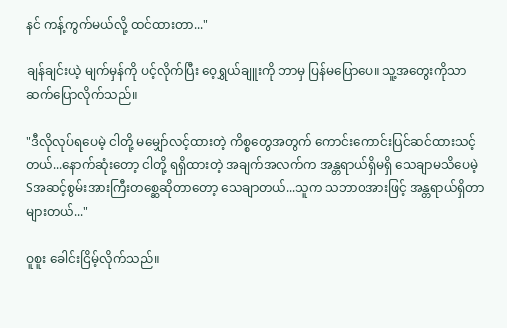နင် ကန့်ကွက်မယ်လို့ ထင်ထားတာ..."

ချန်ချင်းယဲ့ မျက်မှန်ကို ပင့်လိုက်ပြီး ဝေ့ရွှယ်ချူးကို ဘာမှ ပြန်မပြောပေ။ သူ့အတွေးကိုသာ ဆက်ပြောလိုက်သည်။

"ဒီလိုလုပ်ရပေမဲ့ ငါတို့ မမျှော်လင့်ထားတဲ့ ကိစ္စတွေအတွက် ကောင်းကောင်းပြင်ဆင်ထားသင့်တယ်...နောက်ဆုံးတော့ ငါတို့ ရရှိထားတဲ့ အချက်အလက်က အန္တရာယ်ရှိမရှိ သေချာမသိပေမဲ့ Sအဆင့်စွမ်းအားကြီးတစ္ဆေဆိုတာတော့ သေချာတယ်...သူက သဘာ၀အားဖြင့် အန္တရာယ်ရှိတာ များတယ်..."

ဝူစူး ခေါင်းငြိမ့်လိုက်သည်။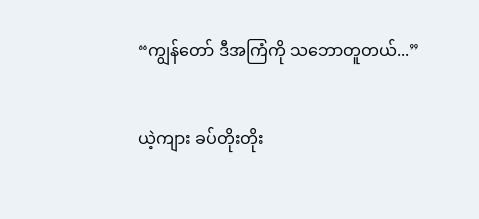“ကျွန်တော် ဒီအကြံကို သဘောတူတယ်...”

ယဲ့ကျား ခပ်တိုးတိုး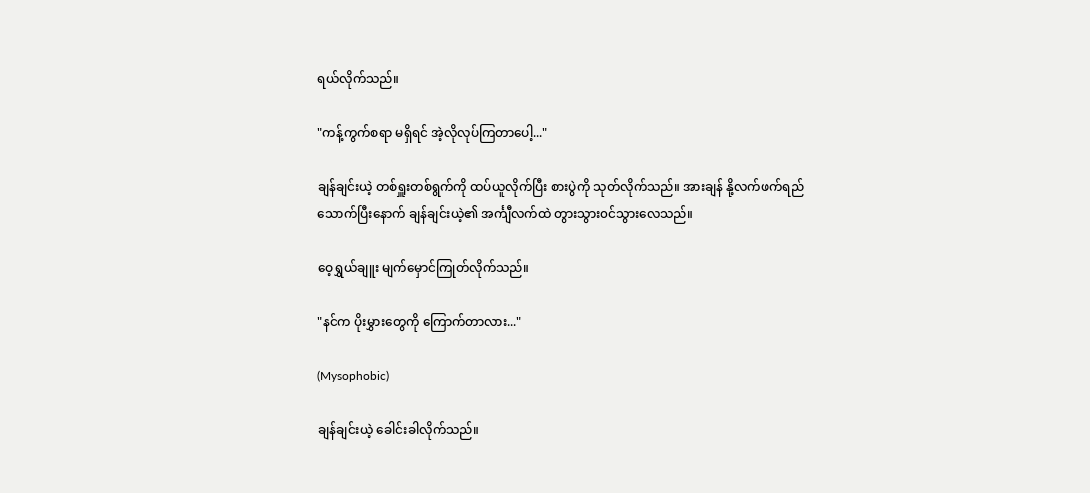ရယ်လိုက်သည်။

"ကန့်ကွက်စရာ မရှိရင် အဲ့လိုလုပ်ကြတာပေါ့..."

ချန်ချင်းယဲ့ တစ်ရှူးတစ်ရွက်ကို ထပ်ယူလိုက်ပြီး စားပွဲကို သုတ်လိုက်သည်။ အားချန် နို့လက်ဖက်ရည်သောက်ပြီးနောက် ချန်ချင်းယဲ့၏ အင်္ကျီလက်ထဲ တွားသွား၀င်သွားလေသည်။

ဝေ့ရွှယ်ချူး မျက်မှောင်ကြုတ်လိုက်သည်။

"နင်က ပိုးမွှားတွေကို ကြောက်တာလား..."

(Mysophobic)

ချန်ချင်းယဲ့ ခေါင်းခါလိုက်သည်။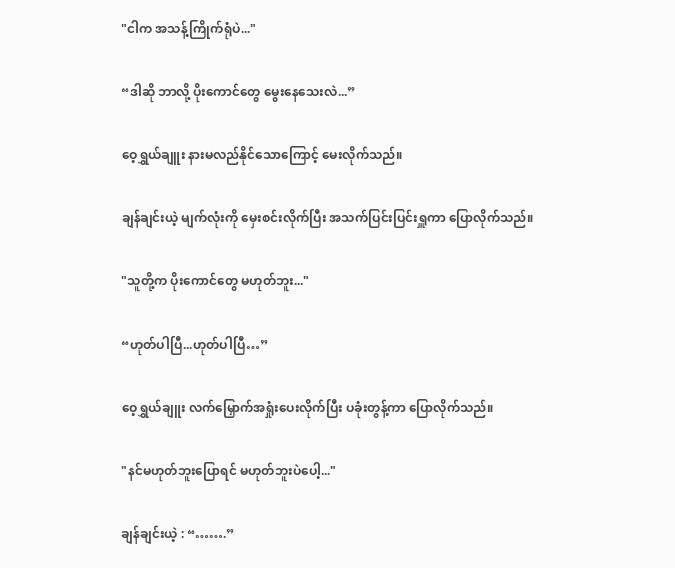"ငါက အသန့်ကြိုက်ရုံပဲ..."

“ဒါဆို ဘာလို့ ပိုးကောင်တွေ မွေးနေသေးလဲ...”

ဝေ့ရွှယ်ချူး နားမလည်နိုင်သောကြောင့် မေးလိုက်သည်။

ချန်ချင်းယဲ့ မျက်လုံးကို မှေးစင်းလိုက်ပြီး အသက်ပြင်းပြင်းရှူကာ ပြောလိုက်သည်။

"သူတို့က ပိုးကောင်တွေ မဟုတ်ဘူး..."

“ဟုတ်ပါပြီ...ဟုတ်ပါပြီ…”

ဝေ့ရွှယ်ချူး လက်မြှောက်အရှုံးပေးလိုက်ပြီး ပခုံးတွန့်ကာ ပြောလိုက်သည်။

"နင်မဟုတ်ဘူးပြောရင် မဟုတ်ဘူးပဲပေါ့..."

ချန်ချင်းယဲ့ : “…….”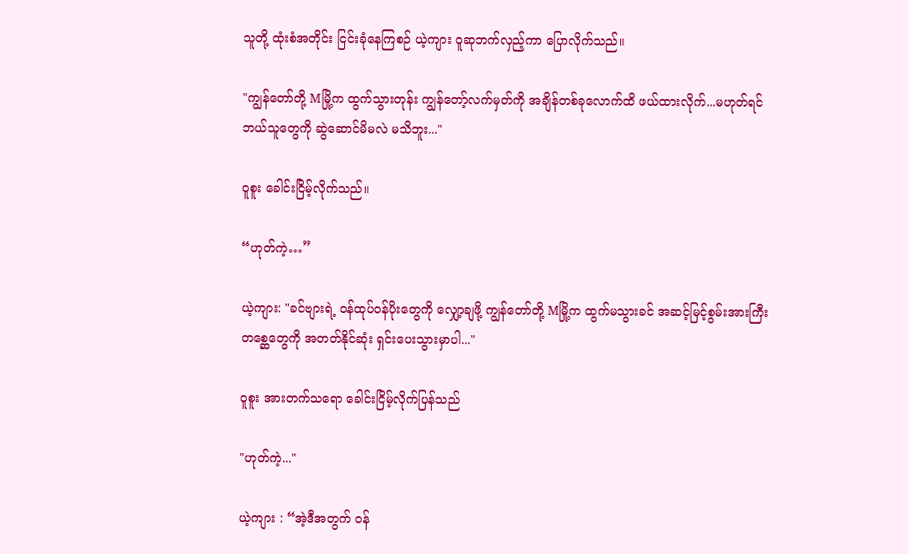သူတို့ ထုံးစံအတိုင်း ငြင်းခုံနေကြစဉ် ယဲ့ကျား ဝူဆုဘက်လှည့်ကာ ပြောလိုက်သည်။

"ကျွန်တော်တို့ Mမြို့က ထွက်သွားတုန်း ကျွန်တော့်လက်မှတ်ကို အချိန်တစ်ခုလောက်ထိ ဖယ်ထားလိုက်...မဟုတ်ရင် ဘယ်သူတွေကို ဆွဲဆောင်မိမလဲ မသိဘူး..."

ဝူစူး ခေါင်းငြိမ့်လိုက်သည်။

“ဟုတ်ကဲ့…”

ယဲ့ကျား: "ခင်ဗျားရဲ့ ၀န်ထုပ်၀န်ပိုးတွေကို လျှော့ချဖို့ ကျွန်တော်တို့ Mမြို့က ထွက်မသွားခင် အဆင့်မြင့်စွမ်းအားကြီးတစ္ဆေတွေကို အတတ်နိုင်ဆုံး ရှင်းပေးသွားမှာပါ..."

ဝူစူး အားတက်သရော ခေါင်းငြိမ့်လိုက်ပြန်သည်

"ဟုတ်ကဲ့..."

ယဲ့ကျား : “အဲ့ဒီအတွက် ၀န်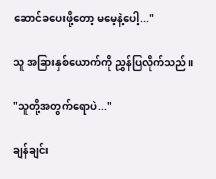ဆောင်ခပေးဖို့တော့ မမေ့နဲ့ပေါ့..."

သူ အခြားနှစ်ယောက်ကို ညွှန်ပြလိုက်သည်။

"သူတို့အတွက်ရောပဲ..."

ချန်ချင်း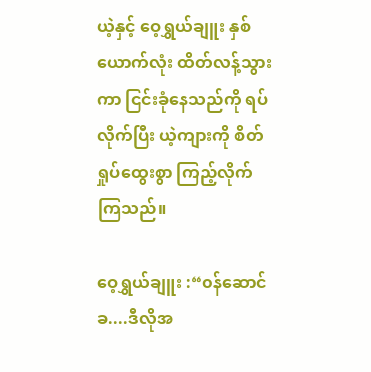ယဲ့နှင့် ဝေ့ရွှယ်ချူး နှစ်ယောက်လုံး ထိတ်လန့်သွားကာ ငြင်းခုံနေသည်ကို ရပ်လိုက်ပြီး ယဲ့ကျားကို စိတ်ရှုပ်ထွေးစွာ ကြည့်လိုက်ကြသည်။

ဝေ့ရွှယ်ချူး :“၀န်‌ဆောင်ခ....ဒီလိုအ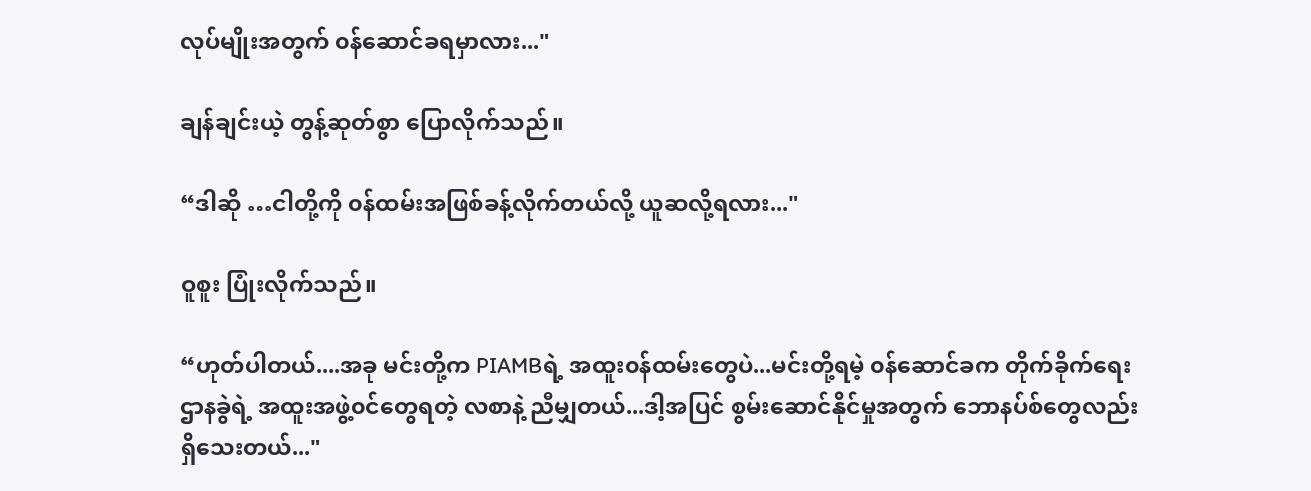လုပ်မျိုးအတွက် ၀န်ဆောင်ခရမှာလား..."

ချန်ချင်းယဲ့ တွန့်ဆုတ်စွာ ပြောလိုက်သည်။

“ဒါဆို …ငါတို့ကို ၀န်ထမ်းအဖြစ်ခန့်လိုက်တယ်လို့ ယူဆလို့ရလား..."

ဝူစူး ပြုံးလိုက်သည်။

“ဟုတ်ပါတယ်....အခု မင်းတို့က PIAMBရဲ့ အထူး၀န်ထမ်းတွေပဲ...မင်းတို့ရမဲ့ ၀န်ဆောင်ခက တိုက်ခိုက်ရေးဌာနခွဲရဲ့ အထူးအဖွဲ့၀င်တွေရတဲ့ လစာနဲ့ ညီမျှတယ်...ဒါ့အပြင် စွမ်းဆောင်နိုင်မှုအတွက် ဘောနပ်စ်တွေလည်း ရှိသေးတယ်..."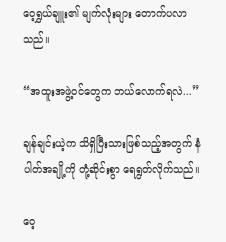ဝေ့ရွှယ်ချူး၏ မျက်လုံးများ တောက်ပလာသည်။

“အထူးအဖွဲ့၀င်‌‌တွေက ဘယ်လောက်ရလဲ...”

ချန်ချင်းယဲ့က သိရှိပြီးသားဖြစ်သည့်အတွက် နံပါတ်အချို့ကို တုံ့ဆိုင်းစွာ ရေရွတ်လိုက်သည်။

ဝေ့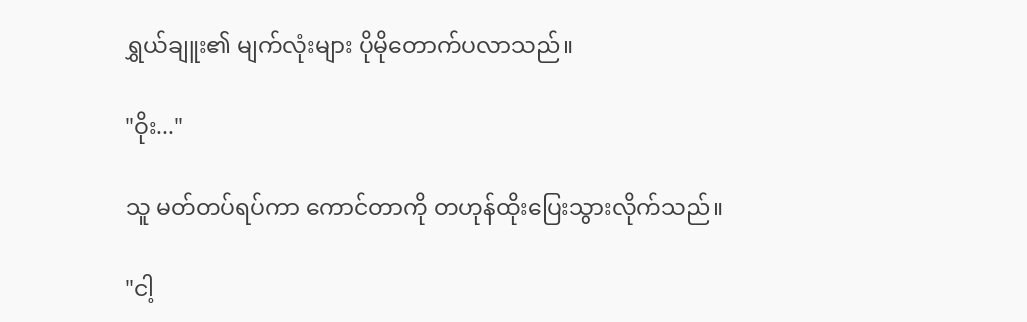ရွှယ်ချူး၏ မျက်လုံးများ ပိုမိုတောက်ပလာသည်။

"ဝိုး..."

သူ မတ်တပ်ရပ်ကာ ကောင်တာကို တဟုန်ထိုးပြေးသွားလိုက်သည်။

"ငါ့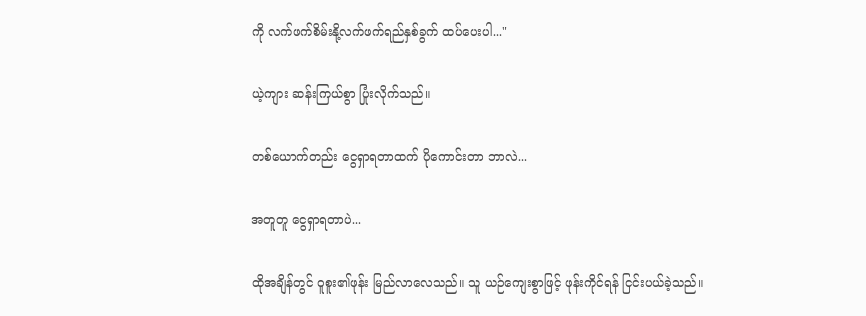ကို လက်ဖက်စိမ်းနို့လက်ဖက်ရည်နှစ်ခွက် ထပ်ပေးပါ..."

ယဲ့ကျား ဆန်းကြယ်စွာ ပြုံးလိုက်သည်။

တစ်ယောက်တည်း ငွေရှာရတာထက် ပိုကောင်းတာ ဘာလဲ...

အတူတူ ငွေရှာရတာပဲ...

ထိုအချိန်တွင် ဝူစူး၏ဖုန်း မြည်လာလေသည်။ သူ ယဉ်‌ကျေးစွာဖြင့် ဖုန်းကိုင်ရန် ငြင်းပယ်ခဲ့သည်။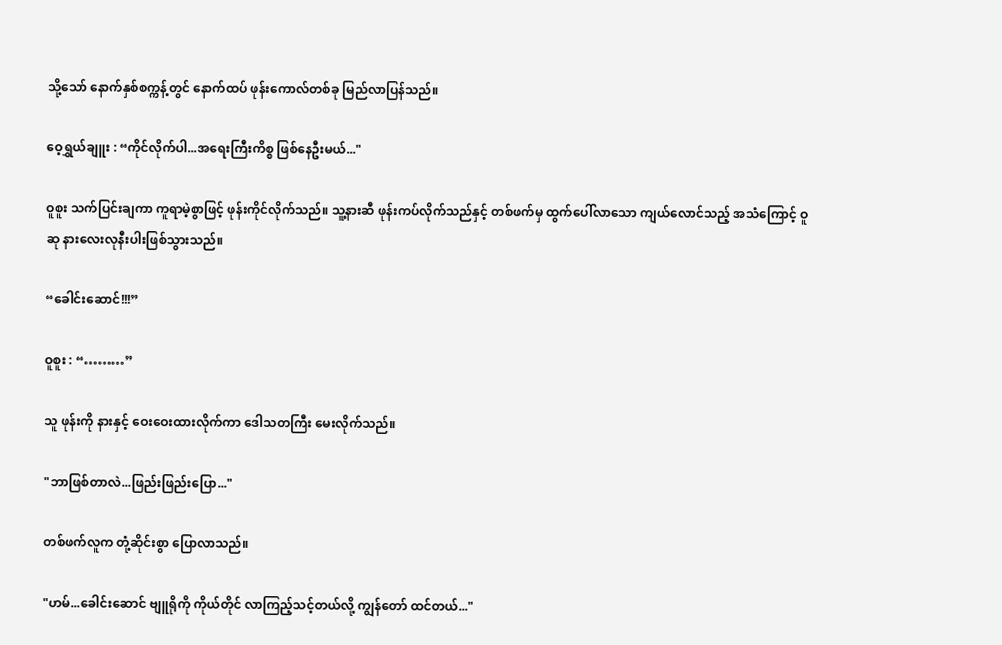သို့သော် နောက်နှစ်စက္ကန့်တွင် နောက်ထပ် ဖုန်းကောလ်တစ်ခု မြည်လာပြန်သည်။

ဝေ့ရွှယ်ချူး : “ကိုင်လိုက်ပါ...အရေးကြီးကိစ္စ ဖြစ်နေဦးမယ်..."

ဝူစူး သက်ပြင်းချကာ ကူရာမဲ့စွာဖြင့် ဖုန်းကိုင်လိုက်သည်။ သူ့နားဆီ ဖုန်းကပ်လိုက်သည်နှင့် တစ်ဖက်မှ ထွက်‌ပေါ်လာသော ကျယ်လောင်သည့် အသံကြောင့် ဝူဆု နားလေးလုနီးပါးဖြစ်သွားသည်။

“ခေါင်းဆောင်!!!”

ဝူစူး : “………”

သူ ဖုန်းကို နားနှင့် ဝေးဝေးထားလိုက်ကာ ဒေါသတကြီး မေးလိုက်သည်။

"ဘာဖြစ်တာလဲ...ဖြည်းဖြည်းပြော..."

တစ်ဖက်လူက တုံ့ဆိုင်းစွာ ပြောလာသည်။

"ဟမ်...ခေါင်းဆောင် ဗျူရိုကို ကိုယ်တိုင် လာကြည့်သင့်တယ်လို့ ကျွန်တော် ထင်တယ်..."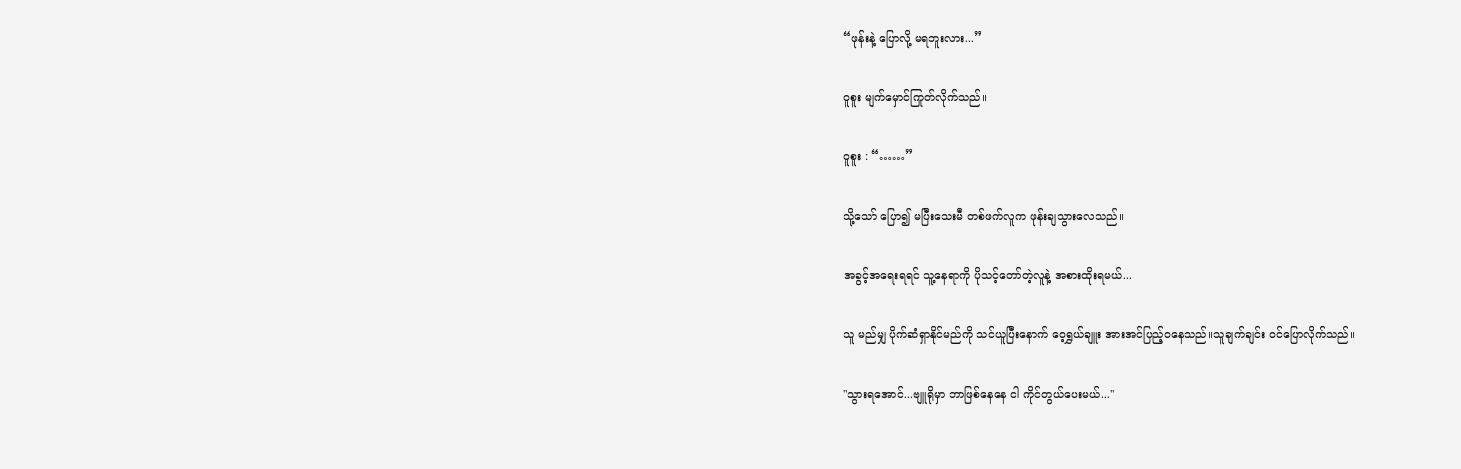“ဖုန်းနဲ့ ပြောလို့ မရဘူးလား...”

ဝူစူး မျက်မှောင်ကြုတ်လိုက်သည်။

ဝူစူး : “……”

သို့သော် ပြော၍ မပြီးသေးမီ တစ်ဖက်လူက ဖုန်းချသွားလေသည်။

အခွင့်အရေးရရင် သူ့နေရာကို ပိုသင့်တော်တဲ့လူနဲ့ အစားထိုးရမယ်...

သူ မည်မျှ ပိုက်ဆံရှာနိုင်မည်ကို သင်ယူပြီးနောက် ဝေ့ရွှယ်ချူး အားအင်ပြည့်၀နေသည်။သူချက်ချင်း ၀င်ပြောလိုက်သည်။

"သွားရအောင်...ဗျူရိုမှာ ဘာဖြစ်နေနေ ငါ ကိုင်‌တွယ်ပေးမယ်..."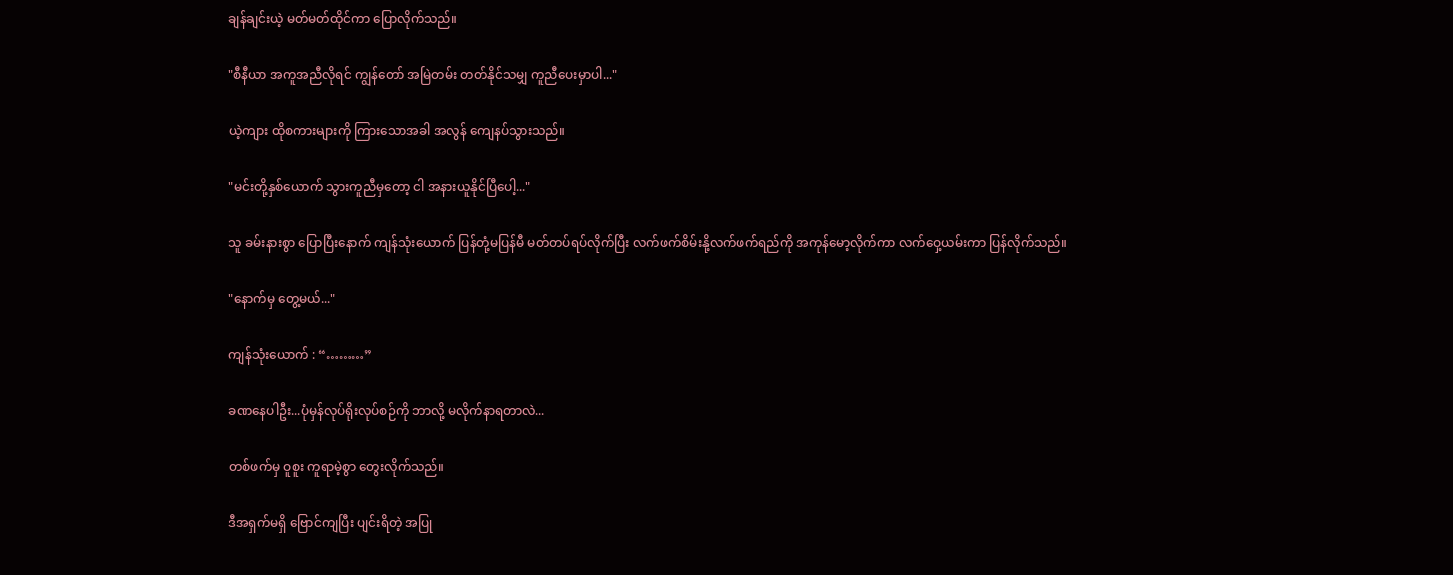ချန်ချင်းယဲ့ မတ်မတ်ထိုင်ကာ ပြောလိုက်သည်။

"စီနီယာ အကူအညီလိုရင် ကျွန်တော် အမြဲတမ်း တတ်နိုင်သမျှ ကူညီပေးမှာပါ..."

ယဲ့ကျား ထိုစကားများကို ကြားသောအခါ အလွန် ကျေနပ်သွားသည်။

"မင်းတို့နှစ်ယောက် သွားကူညီမှတော့ ငါ အနားယူနိုင်ပြီပေါ့..."

သူ ခမ်းနားစွာ ပြောပြီးနောက် ကျန်သုံးယောက် ပြန်တုံ့မပြန်မီ မတ်တပ်ရပ်လိုက်ပြီး လက်ဖက်စိမ်းနို့လက်ဖက်ရည်ကို အကုန်မော့လိုက်ကာ လက်ဝှေ့ယမ်းကာ ပြန်လိုက်သည်။

"နောက်မှ တွေ့မယ်..."

ကျန်သုံးယောက် : “………”

ခဏနေပါဦး...ပုံမှန်လုပ်ရိုးလုပ်စဉ်ကို ဘာလို့ မလိုက်နာရတာလဲ...

တစ်ဖက်မှ ဝူစူး ကူရာမဲ့စွာ တွေးလိုက်သည်။

ဒီအရှက်မရှိ ဗြောင်ကျပြီး ပျင်းရိတဲ့ အပြု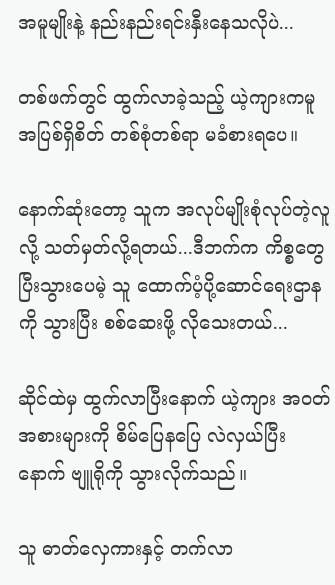အမူမျိုးနဲ့ နည်းနည်းရင်းနှီးနေသလိုပဲ...

တစ်ဖက်တွင် ထွက်လာခဲ့သည့် ယဲ့ကျားကမူ အပြစ်ရှိစိတ် တစ်စုံတစ်ရာ မခံစားရပေ။

နောက်ဆုံးတော့ သူက အလုပ်မျိုးစုံလုပ်တဲ့လူလို့ သတ်မှတ်လို့ရတယ်...ဒီဘက်က ကိစ္စတွေပြီးသွားပေမဲ့ သူ ထောက်ပံ့ပို့ဆောင်ရေးဌာနကို သွားပြီး စစ်ဆေးဖို့ လိုသေးတယ်...

ဆိုင်ထဲမှ ထွက်လာပြီးနောက် ယဲ့ကျား အ၀တ်အစားများကို စိမ်ပြေနပြေ လဲလှယ်ပြီးနောက် ဗျူရိုကို သွားလိုက်သည်။

သူ ဓာတ်လှေကားနှင့် တက်လာ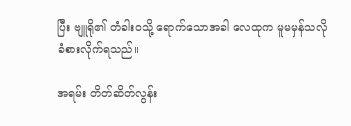ပြီး ဗျူရို၏ တံခါး၀သို့ ရောက်သောအခါ လေထုက မူမမှန်သလို ခံစားလိုက်ရသည်။

အရမ်း တိတ်ဆိတ်လွန်း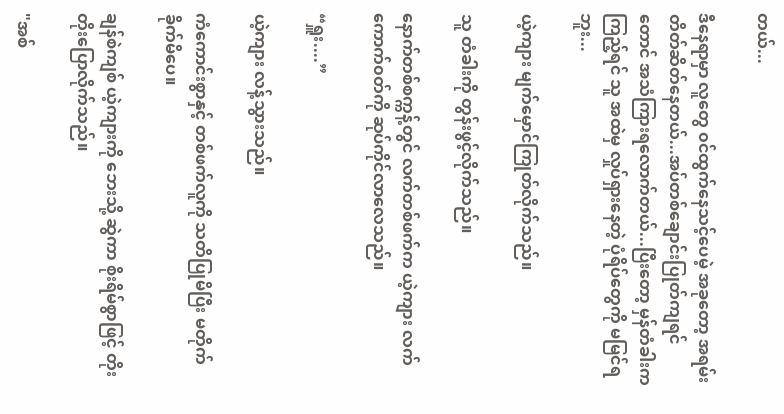တယ်...

ဒီနေရာမှာ လူတွေ ၀င်ထွက်နေသင့်ပေမဲ့ အခု‌တော့ အရမ်းတိတ်ဆိတ်နေတယ်...အပ်တစ်‌ချောင်းပြုတ်ကျရင်တောင် အသံကြားရလောက်တယ်...ပြီးတော့ မှန်တံခါးက ကြည့်ရင် သူ အထဲမှ လှုပ်ရှားနေတဲ့ ပုံရိပ်တွေကို မမြင်ရဘူး...

ယဲ့ကျား မျက်မှောင်ကြုတ်လိုက်သည်။

သူ တံခါးကို တွန်းဖွင့်လိုက်သည်။

နောက်တစ်စက္ကန့်တွင် လက်တစ်ဖက်က ယဲ့ကျား လက်ကောက်၀တ်ကို ဆုပ်ကိုင်လာလေသည်။

“ရှူး....”

ယဲ့ကျား လန့်သွားသည်။

ကံကောင်းစွာနှင့် တစ်ဖက်လူကို သတိပြုမိပြီး မတိုက်ခိုက်မိပေ။

ချန်စဲကျစ် ယဲ့ကျားကို ဘေးသို့ ဆွဲကာ စိုးရိမ်စွာဖြင့် တိုးတိုးပြောလိုက်သည်။

"အစ်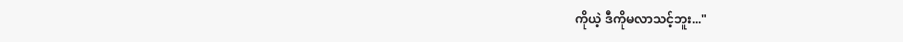ကိုယဲ့ ဒီကိုမလာသင့်ဘူး..."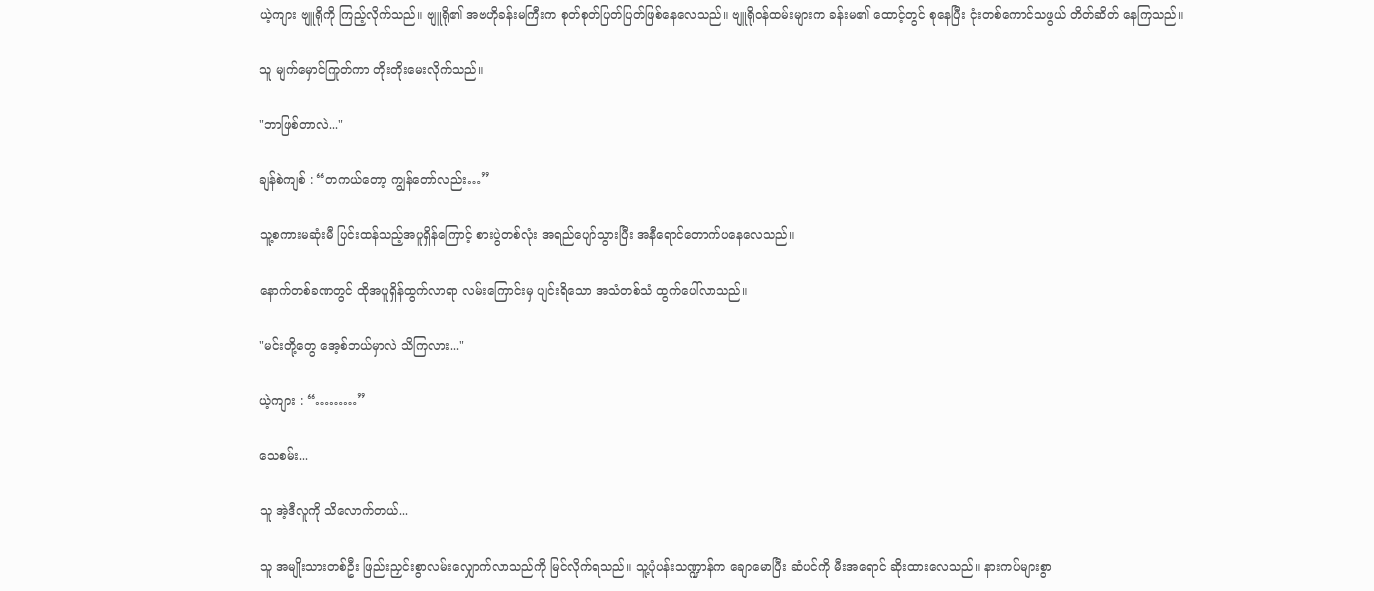ယဲ့ကျား ဗျူရိုကို ကြည့်လိုက်သည်။ ဗျူရို၏ အဗဟိုခန်းမကြီးက စုတ်စုတ်ပြတ်ပြတ်ဖြစ်နေလေသည်။ ဗျူရို၀န်ထမ်းများက ခန်းမ၏ ထောင့်တွင် စုနေပြီး ငုံးတစ်ကောင်သဖွယ် တိတ်ဆိတ် နေကြသည်။

သူ မျက်မှောင်ကြုတ်ကာ တိုးတိုးမေးလိုက်သည်။

"ဘာဖြစ်တာလဲ..."

ချန်စဲကျစ် : “တကယ်တော့ ကျွန်တော်လည်း…”

သူ့စကားမဆုံးမီ ပြင်းထန်သည့်အပူရှိန်ကြောင့် စားပွဲတစ်‌လုံး အ‌ရည်ပျော်သွားပြီး အနီရောင်တောက်ပနေလေသည်။

နောက်တစ်ခဏ‌တွင် ထိုအပူရှိန်ထွက်လာရာ လမ်းကြောင်းမှ ပျင်းရိသော အသံတစ်သံ ထွက်ပေါ်လာသည်။

"မင်းတို့တွေ အေ့စ်ဘယ်မှာလဲ သိကြလား..."

ယဲ့ကျား : “………”

သေစမ်း...

သူ အဲ့ဒီလူကို သိလောက်တယ်...

သူ အမျိုးသားတစ်ဦး ဖြည်းညှင်းစွာလမ်းလျှောက်လာသည်ကို မြင်လိုက်ရသည်။ သူ့ပုံပန်းသဏ္ဍာန်က ချောမောပြီး ဆံပင်ကို မီးအရောင် ဆိုးထားလေသည်။ နားကပ်များစွာ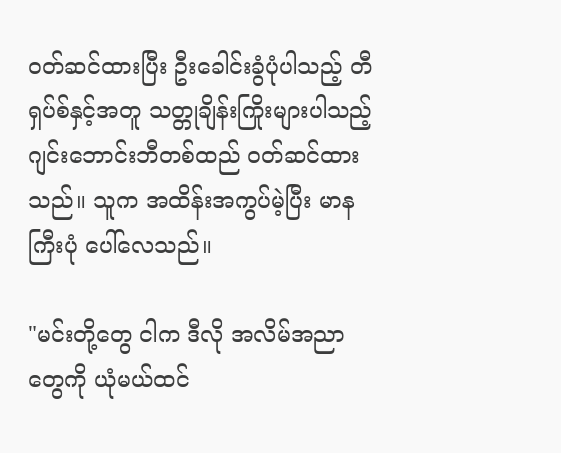၀တ်ဆင်ထားပြီး ဦးခေါင်းခွံပုံပါသည့် တီရှပ်စ်နှင့်အတူ သတ္တုချိန်းကြိုးများပါသည့်ဂျင်းဘောင်းဘီတစ်ထည် ၀တ်ဆင်ထားသည်။ သူက အထိန်းအကွပ်မဲ့ပြီး မာနကြီးပုံ ပေါ်လေသည်။

"မင်းတို့တွေ ငါက ဒီလို အလိမ်အညာတွေကို ယုံမယ်ထင်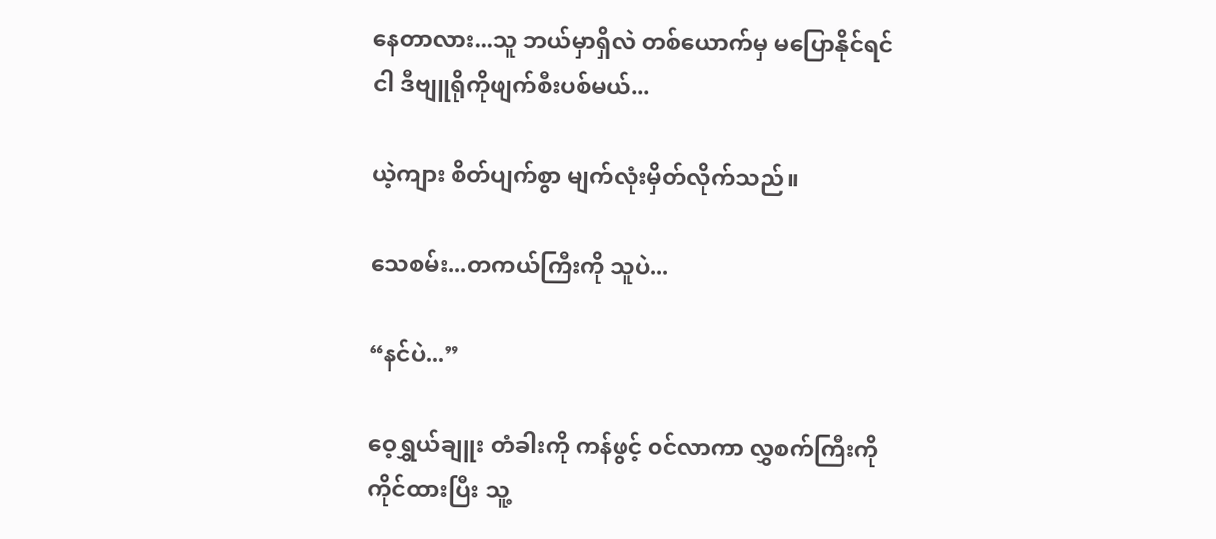နေတာလား...သူ ဘယ်မှာရှိလဲ တစ်ယောက်မှ မပြောနိုင်ရင် ငါ ဒီဗျူရိုကိုဖျက်စီးပစ်မယ်...

ယဲ့ကျား စိတ်ပျက်စွာ မျက်လုံးမှိတ်လိုက်သည်။

သေစမ်း...တကယ်ကြီးကို သူပဲ...

“နင်ပဲ...”

ဝေ့ရွှယ်ချူး တံခါးကို ကန်ဖွင့် ၀င်လာကာ လွှစက်ကြီးကို ကိုင်ထားပြီး သူ့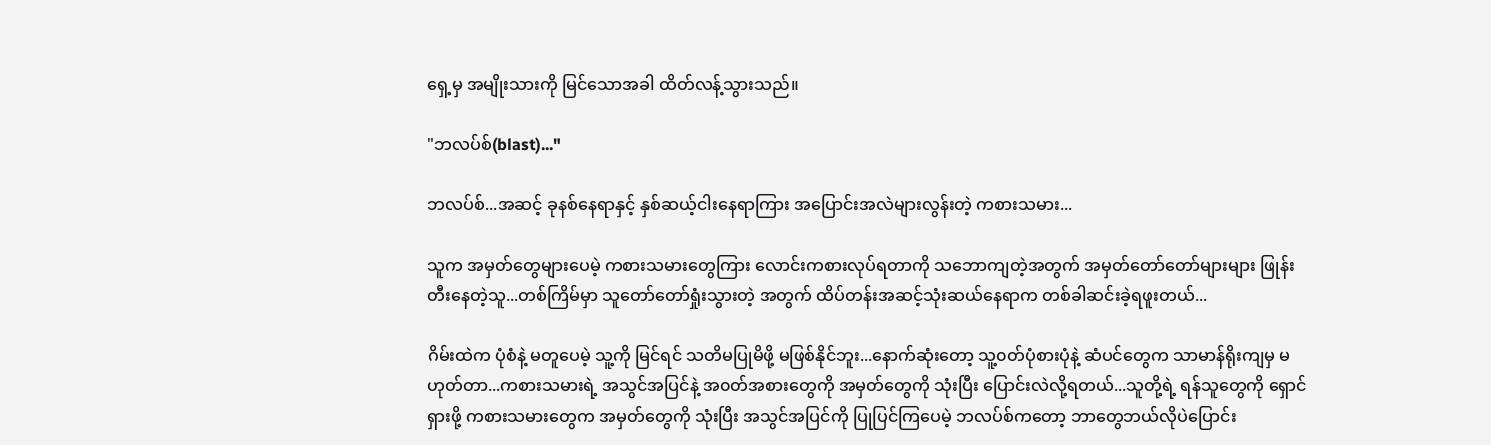ရှေ့မှ အမျိုးသားကို မြင်သောအခါ ထိတ်လန့်သွားသည်။

"ဘလပ်စ်(blast)..."

ဘလပ်စ်...အဆင့် ခုနစ်နေရာနှင့် နှစ်ဆယ့်ငါးနေရာကြား အပြောင်းအလဲများလွန်းတဲ့ ကစားသမား...

သူက အမှတ်တွေများပေမဲ့ ကစားသမားတွေကြား လောင်းကစားလုပ်ရတာကို သဘောကျတဲ့အတွက် အမှတ်တော်တော်များများ ဖြုန်းတီးနေတဲ့သူ...တစ်ကြိမ်မှာ သူတော်တော်ရှုံးသွားတဲ့ အတွက် ထိပ်တန်းအဆင့်သုံးဆယ်နေရာက တစ်ခါဆင်းခဲ့ရဖူးတယ်...

ဂိမ်းထဲက ပုံစံနဲ့ မတူ‌ပေမဲ့ သူ့ကို မြင်ရင် သတိမပြုမိဖို့ မဖြစ်နိုင်ဘူး...နောက်ဆုံးတော့ သူ့၀တ်ပုံစားပုံနဲ့ ဆံပင်တွေက သာမာန်ရိုးကျမှ မဟုတ်တာ...ကစားသမားရဲ့ အသွင်အပြင်နဲ့ အ၀တ်အစားတွေကို အမှတ်တွေကို သုံးပြီး ပြောင်းလဲလို့ရတယ်...သူတို့ရဲ့ ရန်သူတွေကို ရှောင်ရှားဖို့ ကစားသမားတွေက အမှတ်တွေကို သုံးပြီး အသွင်အပြင်ကို ပြုပြင်ကြပေမဲ့ ဘလပ်စ်ကတော့ ဘာတွေဘယ်လိုပဲပြောင်း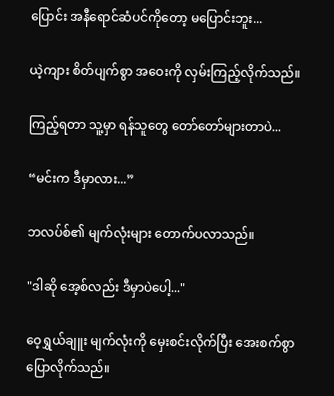ပြောင်း အနီရောင်ဆံပင်ကိုတော့ မပြောင်းဘူး...

ယဲ့ကျား စိတ်ပျက်စွာ အဝေးကို လှမ်းကြည့်လိုက်သည်။

ကြည့်ရတာ သူ့မှာ ရန်သူတွေ တော်တော်များတာပဲ...

“မင်းက ဒီမှာလား...”

ဘလပ်စ်၏ မျက်လုံးများ ‌တောက်ပလာသည်။

"ဒါဆို အေ့စ်လည်း ဒီမှာပဲပေါ့..."

ဝေ့ရွှယ်ချူး မျက်လုံးကို မှေးစင်းလိုက်ပြီး အေးစက်စွာ ပြောလိုက်သည်။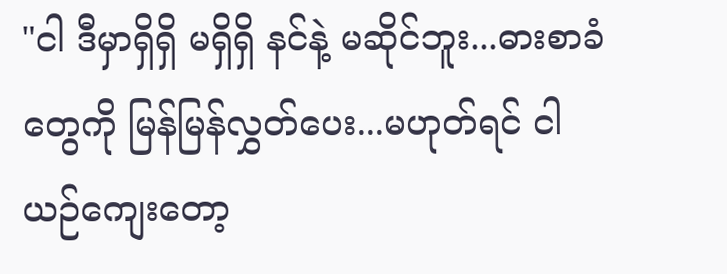"ငါ ဒီမှာရှိရှိ မရှိရှိ နင်နဲ့ မဆိုင်ဘူး...ဓားစာခံတွေကို မြန်မြန်လွှတ်ပေး...မဟုတ်ရင် ငါ ယဉ်ကျေးတော့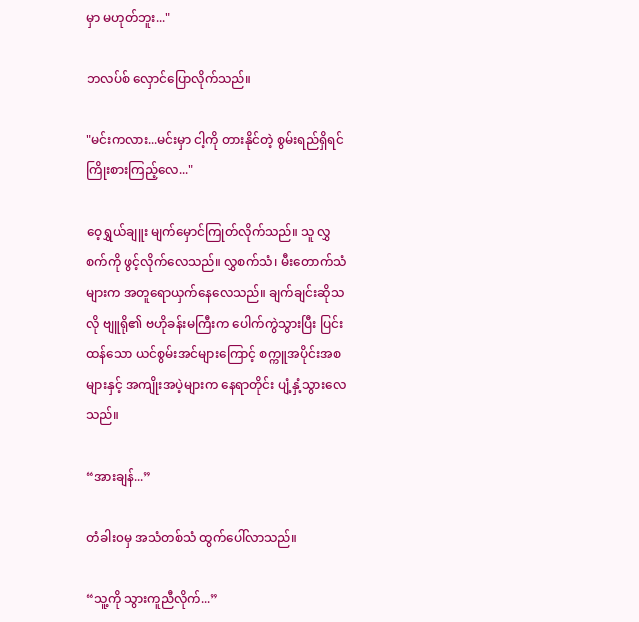မှာ မဟုတ်ဘူး..."

ဘလပ်စ် လှောင်ပြောလိုက်သည်။

"မင်းကလား...မင်းမှာ ငါ့ကို တားနိုင်တဲ့ စွမ်းရည်ရှိရင် ကြိုးစားကြည့်လေ..."

ဝေ့ရွှယ်ချူး မျက်မှောင်ကြုတ်လိုက်သည်။ သူ လွှစက်ကို ဖွင့်လိုက်လေသည်။ လွှစက်သံ၊ မီးတောက်သံများက အတူရောယှက်နေလေသည်။ ချက်ချင်းဆိုသလို ဗျူရို၏ ဗဟိုခန်းမကြီးက ပေါက်ကွဲသွားပြီး ပြင်းထန်သော ယင်စွမ်းအင်များကြောင့် စက္ကူအပိုင်းအစများနှင့် အကျိုးအပဲ့များက နေရာတိုင်း ပျံ့နှံ့သွားလေသည်။

“အားချန်...”

တံခါး၀မှ အသံတစ်သံ ထွက်ပေါ်လာသည်။

“သူ့ကို သွားကူညီလိုက်...”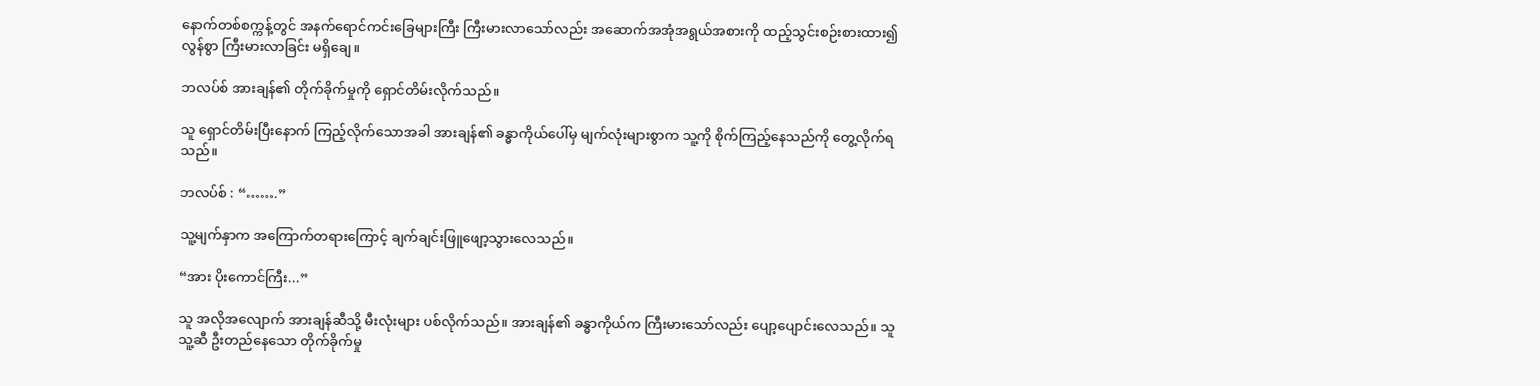နောက်တစ်စက္ကန့်တွင် အနက်ရောင်ကင်းခြေများကြီး ကြီးမားလာသော်လည်း အဆောက်အအုံအရွယ်အစားကို ထည့်သွင်းစဉ်းစားထား၍ လွန်စွာ ကြီးမားလာခြင်း မရှိချေ။

ဘလပ်စ် အားချန်၏ တိုက်ခိုက်မှုကို ရှောင်တိမ်းလိုက်သည်။

သူ ရှောင်တိမ်းပြီးနောက် ကြည့်လိုက်သောအခါ အားချန်၏ ခန္ဓာကိုယ်ပေါ်မှ မျက်လုံးများစွာက သူ့ကို စိုက်ကြည့်နေသည်ကို တွေ့လိုက်ရသည်။

ဘလပ်စ် : “…….”

သူ့မျက်နှာက အကြောက်တရားကြောင့် ချက်ချင်းဖြူဖျော့သွားလေသည်။

“အား ပိုးကောင်ကြီး...”

သူ အလိုအလျောက် အားချန်ဆီသို့ မီးလုံးများ ပစ်လိုက်သည်။ အားချန်၏ ခန္ဓာကိုယ်က ကြီးမားသော်လည်း ပျော့ပျောင်းလေသည်။ သူ သူ့ဆီ ဦးတည်နေသော တိုက်ခိုက်မှု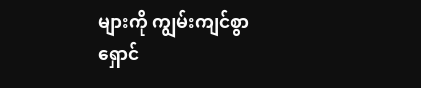များကို ကျွမ်းကျင်စွာ ရှောင်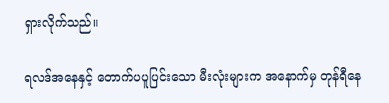ရှားလိုက်သည်။

ရလဒ်အနေနှင့် တောက်ပပူပြင်းသော မီးလုံးများက အနောက်မှ တုန်ရီနေ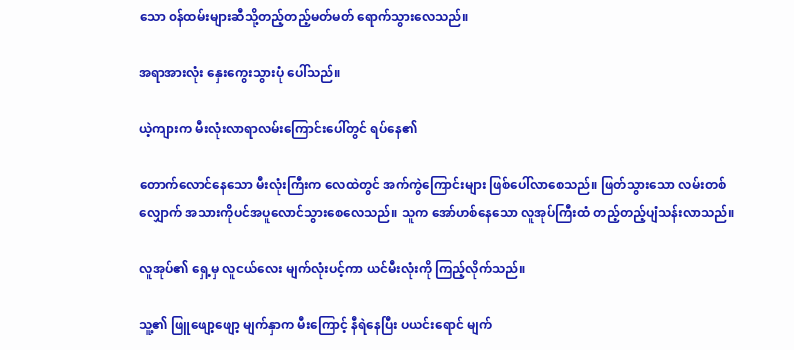သော ၀န်ထမ်းများဆီသို့တည့်တည့်မတ်မတ် ရောက်သွားလေသည်။

အရာအားလုံး နှေးကွေးသွားပုံ ပေါ်သည်။

ယဲ့ကျားက မီးလုံးလာရာလမ်းကြောင်းပေါ်တွင် ရပ်နေ၏

တောက်လောင်နေသော မီးလုံးကြီးက လေထဲတွင် အက်ကွဲကြောင်းများ ဖြစ်ပေါ်လာစေသည်။ ဖြတ်သွားသော လမ်းတစ်လျှောက် အသားကိုပင်အပူလောင်သွားစေလေသည်။ သူက အော်ဟစ်နေသော လူအုပ်ကြီးထံ တည့်တည့်ပျံသန်းလာသည်။

လူအုပ်၏ ရှေ့မှ လူငယ်လေး မျက်လုံးပင့်ကာ ယင်မီးလုံးကို ကြည့်လိုက်သည်။

သူ့၏ ဖြူဖျော့ဖျော့ မျက်နှာက မီးကြောင့် နီရဲနေပြီး ပယင်းရောင် မျက်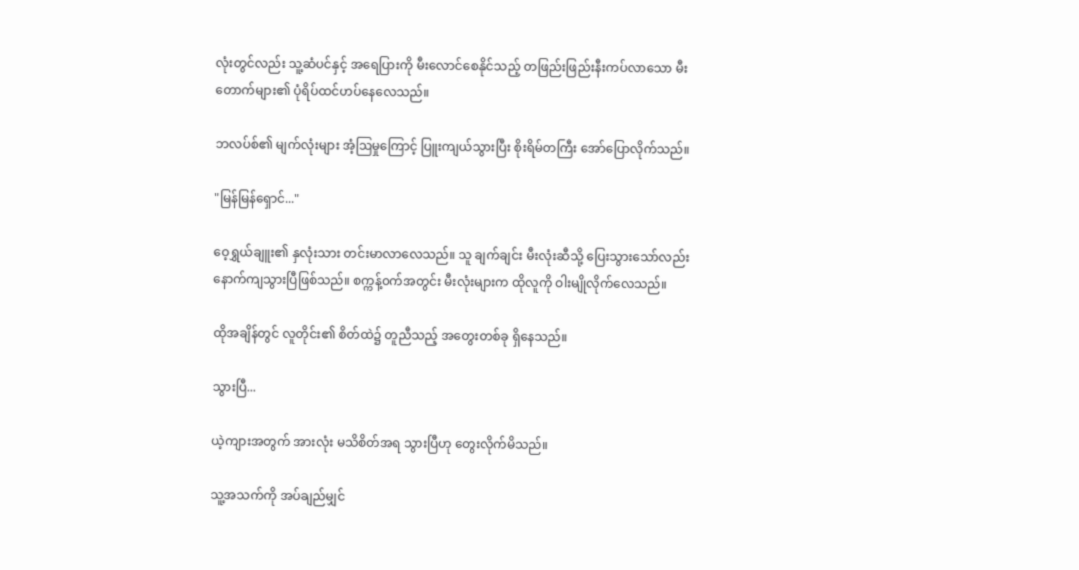လုံးတွင်လည်း သူ့ဆံပင်နှင့် အရေပြားကို မီးလောင်စေနိုင်သည့် တဖြည်းဖြည်းနီးကပ်လာသော မီးတောက်များ၏ ပုံရိပ်ထင်ဟပ်နေလေသည်။

ဘလပ်စ်၏ မျက်လုံးများ အံ့ဩမှုကြောင့် ပြူးကျယ်သွားပြီး စိုးရိမ်တကြီး အော်ပြောလိုက်သည်။

"မြန်မြန်ရှောင်..."

ဝေ့ရွှယ်ချူး၏ နှလုံးသား တင်းမာလာလေသည်။ သူ ချက်ချင်း မီးလုံးဆီသို့ ပြေးသွားသော်လည်းနောက်ကျသွားပြီဖြစ်သည်။ စက္ကန့်၀က်အတွင်း မီးလုံးများက ထိုလူကို ဝါးမျိုလိုက်လေသည်။

ထိုအချိန်တွင် လူတိုင်း၏ စိတ်ထဲ၌ တူညီသည့် အတွေးတစ်ခု ရှိနေသည်။

သွားပြီ...

ယဲ့ကျားအတွက် အားလုံး မသိစိတ်အရ သွားပြီဟု တွေးလိုက်မိသည်။

သူ့အသက်ကို အပ်ချည်မျှင်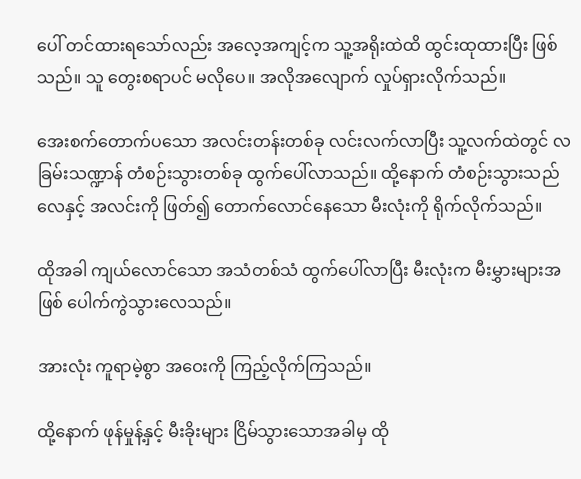ပေါ် တင်ထားရသော်လည်း အလေ့အကျင့်က သူ့အရိုးထဲထိ ထွင်းထုထားပြီး ဖြစ်သည်။ သူ တွေးစရာပင် မလိုပေ။ အလိုအလျောက် လှုပ်ရှားလိုက်သည်။

အေးစက်တောက်ပသော အလင်းတန်းတစ်ခု လင်းလက်လာပြီး သူ့လက်ထဲတွင် လခြမ်းသဏ္ဍာန် တံစဉ်းသွားတစ်ခု ထွက်ပေါ်လာသည်။ ထို့နောက် တံစဉ်းသွားသည် လေနှင့် အလင်းကို ဖြတ်၍ တောက်လောင်နေသော မီးလုံးကို ရိုက်လိုက်သည်။

ထိုအခါ ကျယ်လောင်သော အသံတစ်သံ ထွက်ပေါ်လာပြီး မီးလုံးက မီးမွှားများအဖြစ် ပေါက်ကွဲသွားလေသည်။

အားလုံး ကူရာမဲ့စွာ အဝေးကို ကြည့်လိုက်ကြသည်။

ထို့နောက် ဖုန်မှုန့်နှင့် မီးခိုးများ ငြိမ်သွားသောအခါမှ ထို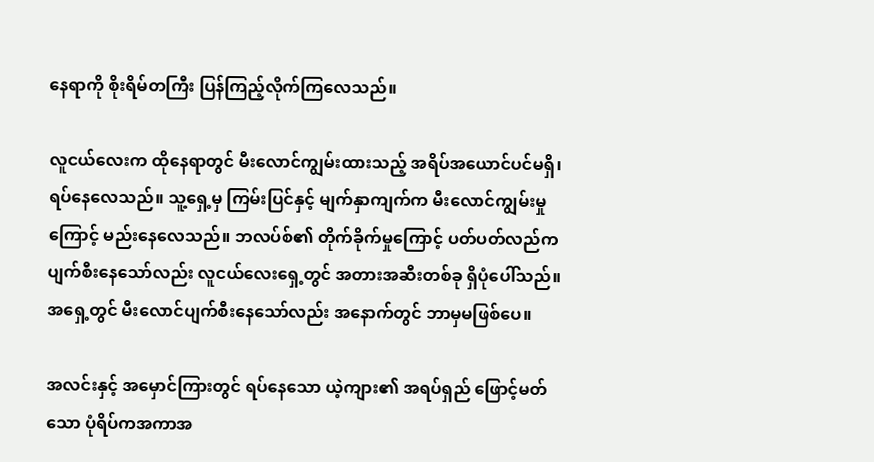နေရာကို စိုးရိမ်တကြီး ပြန်ကြည့်လိုက်ကြလေသည်။

လူငယ်လေးက ထိုနေရာတွင် မီးလောင်ကျွမ်းထားသည့် အရိပ်အယောင်ပင်မရှိ၊ ရပ်နေလေသည်။ သူ့ရှေ့မှ ကြမ်းပြင်နှင့် မျက်နှာကျက်က မီးလောင်ကျွမ်းမှုကြောင့် မည်းနေလေသည်။ ဘလပ်စ်၏ တိုက်ခိုက်မှုကြောင့် ပတ်ပတ်လည်က ပျက်စီးနေသော်လည်း လူငယ်လေးရှေ့တွင် အတားအဆီးတစ်ခု ရှိပုံပေါ်သည်။ အရှေ့တွင် မီးလောင်ပျက်စီးနေသော်လည်း အနောက်တွင် ဘာမှမဖြစ်ပေ။

အလင်းနှင့် အမှောင်ကြားတွင် ရပ်နေသော ယဲ့ကျား၏ အရပ်ရှည် ဖြောင့်မတ်သော ပုံရိပ်ကအကာအ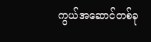ကွယ်အဆောင်တစ်ခု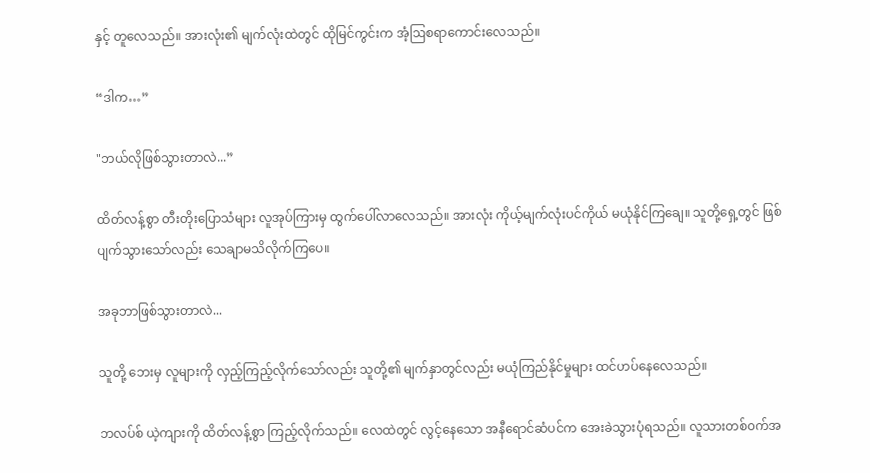နှင့် တူလေသည်။ အားလုံး၏ မျက်လုံးထဲတွင် ထိုမြင်ကွင်းက အံ့ဩစရာကောင်းလေသည်။

“ဒါက…”

"ဘယ်လိုဖြစ်သွားတာလဲ...”

ထိတ်လန့်စွာ တီးတိုး‌ပြောသံများ လူအုပ်ကြားမှ ထွက်ပေါ်လာလေသည်။ အားလုံး ကိုယ့်မျက်လုံးပင်ကိုယ် မယုံနိုင်ကြချေ။ သူတို့ရှေ့တွင် ဖြစ်ပျက်သွားသော်လည်း သေချာမသိလိုက်ကြပေ။

အခုဘာဖြစ်သွားတာလဲ...

သူတို့ ဘေးမှ လူများကို လှည့်ကြည့်လိုက်‌သော်လည်း သူတို့၏ မျက်နှာတွင်လည်း မယုံကြည်နိုင်မှုများ ထင်ဟပ်နေလေသည်။

ဘလပ်စ် ယဲ့ကျားကို ထိတ်လန့်စွာ ကြည့်လိုက်သည်။ လေထဲတွင် လွင့်နေသော အနီရောင်ဆံပင်က အေးခဲသွားပုံရသည်။ လူသားတစ်၀က်အ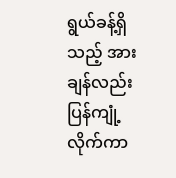ရွယ်ခန့်ရှိသည့် အားချန်လည်း ပြန်ကျုံ့လိုက်ကာ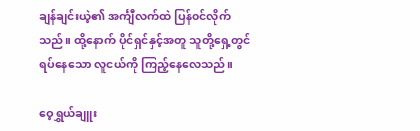ချန်ချင်းယဲ့၏ အင်္ကျီလက်ထဲ ပြန်၀င်လိုက်သည်။ ထို့နောက် ပိုင်ရှင်နှင့်အတူ သူတို့ရှေ့တွင် ရပ်နေသော လူငယ်ကို ကြည့်နေလေသည်။

ဝေ့ရွှယ်ချူး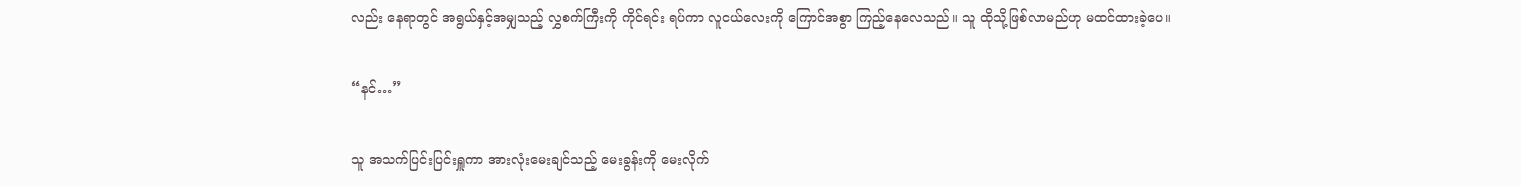လည်း နေရာတွင် အရွယ်နှင့်အမျှသည့် လွှစက်ကြီးကို ကိုင်ရင်း ရပ်ကာ လူငယ်လေးကို ကြောင်အစွာ ကြည့်နေလေသည်။ သူ ထိုသို့ဖြစ်လာမည်ဟု မထင်ထားခဲ့ပေ။

“နင်…”

သူ အသက်ပြင်းပြင်းရှူကာ အားလုံးမေးချင်သည့် မေးခွန်းကို မေးလိုက်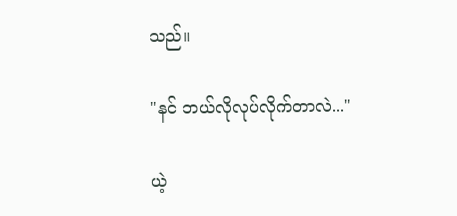သည်။

"နင် ဘယ်လိုလုပ်လိုက်တာလဲ..."

ယဲ့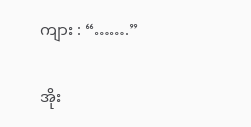ကျား : “…….”

အိုး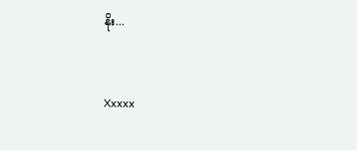နိုး...


Xxxxx